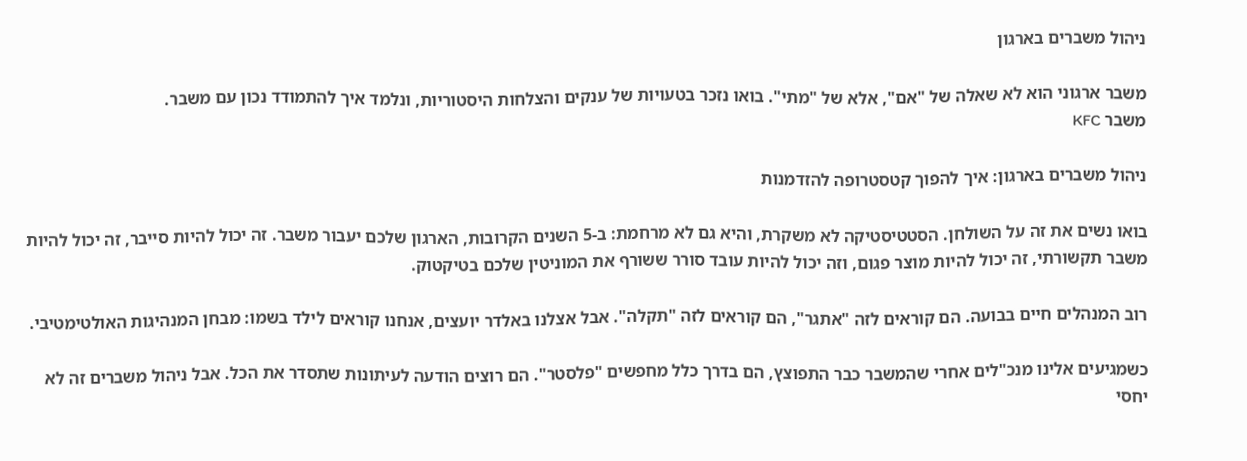ניהול משברים בארגון

משבר ארגוני הוא לא שאלה של "אם", אלא של "מתי". בואו נזכר בטעויות של ענקים והצלחות היסטוריות, ונלמד איך להתמודד נכון עם משבר.
משבר KFC

ניהול משברים בארגון: איך להפוך קטסטרופה להזדמנות

בואו נשים את זה על השולחן. הסטטיסטיקה לא משקרת, והיא גם לא מרחמת: ב-5 השנים הקרובות, הארגון שלכם יעבור משבר. זה יכול להיות סייבר, זה יכול להיות משבר תקשורתי, זה יכול להיות מוצר פגום, וזה יכול להיות עובד סורר ששורף את המוניטין שלכם בטיקטוק.

רוב המנהלים חיים בבועה. הם קוראים לזה "אתגר", הם קוראים לזה "תקלה". אבל אצלנו באלדר יועצים, אנחנו קוראים לילד בשמו: מבחן המנהיגות האולטימטיבי.

כשמגיעים אלינו מנכ"לים אחרי שהמשבר כבר התפוצץ, הם בדרך כלל מחפשים "פלסטר". הם רוצים הודעה לעיתונות שתסדר את הכל. אבל ניהול משברים זה לא יחסי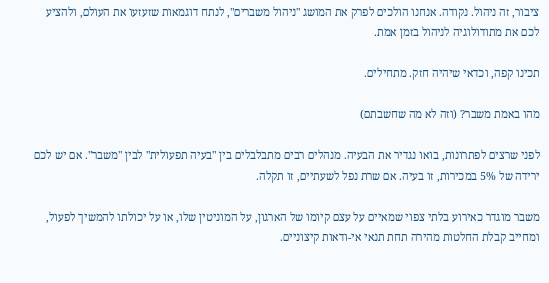ציבור, זה ניהול. נקודה. אנחנו הולכים לפרק את המושג "ניהול משברים", לנתח דוגמאות שזעזעו את העולם, ולהציע לכם את מתודולוגיה לניהול בזמן אמת.

תכינו קפה, וכדאי שיהיה חזק. מתחילים.

מהו באמת משבר? (וזה לא מה שחשבתם)

לפני שרצים לפתרונות, בואו נגדיר את הבעיה. מנהלים רבים מתבלבלים בין "בעיה תפעולית" לבין "משבר". אם יש לכם ירידה של 5% במכירות, זו בעיה. אם שרת נפל לשעתיים, זו תקלה.

משבר מוגדר כאירוע בלתי צפוי שמאיים על עצם קיומו של הארגון, על המוניטין שלו, או על יכולתו להמשיך לפעול, ומחייב קבלת החלטות מהירה תחת תנאי אי-ודאות קיצוניים.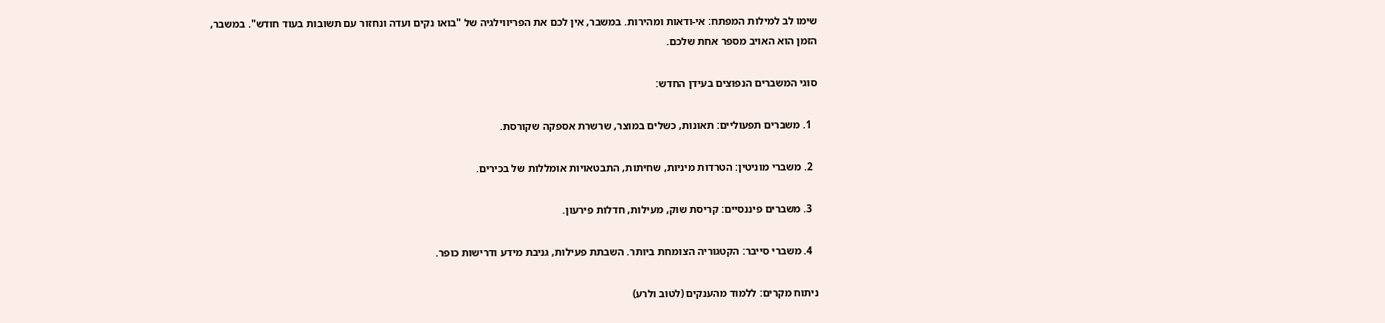שימו לב למילות המפתח: אי-ודאות ומהירות. במשבר, אין לכם את הפריווילגיה של "בואו נקים ועדה ונחזור עם תשובות בעוד חודש". במשבר, הזמן הוא האויב מספר אחת שלכם.

סוגי המשברים הנפוצים בעידן החדש:

  1. משברים תפעוליים: תאונות, כשלים במוצר, שרשרת אספקה שקורסת.

  2. משברי מוניטין: הטרדות מיניות, שחיתות, התבטאויות אומללות של בכירים.

  3. משברים פיננסיים: קריסת שוק, מעילות, חדלות פירעון.

  4. משברי סייבר: הקטגוריה הצומחת ביותר. השבתת פעילות, גניבת מידע ודרישות כופר.

ניתוח מקרים: ללמוד מהענקים (לטוב ולרע)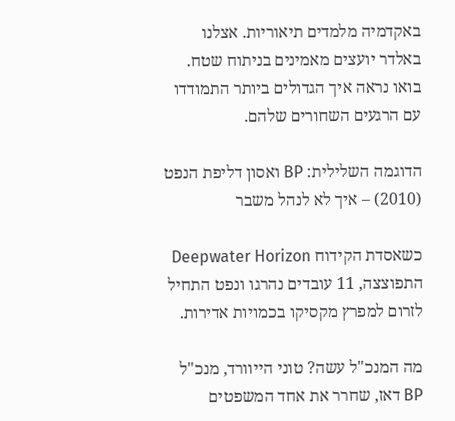באקדמיה מלמדים תיאוריות. אצלנו באלדר יועצים מאמינים בניתוח שטח. בואו נראה איך הגדולים ביותר התמודדו עם הרגעים השחורים שלהם.

הדוגמה השלילית: BP ואסון דליפת הנפט (2010) – איך לא לנהל משבר

כשאסדת הקידוח Deepwater Horizon התפוצצה, 11 עובדים נהרגו ונפט התחיל לזרום למפרץ מקסיקו בכמויות אדירות.

מה המנכ"ל עשה? טוני הייוורד, מנכ"ל BP דאז, שחרר את אחד המשפטים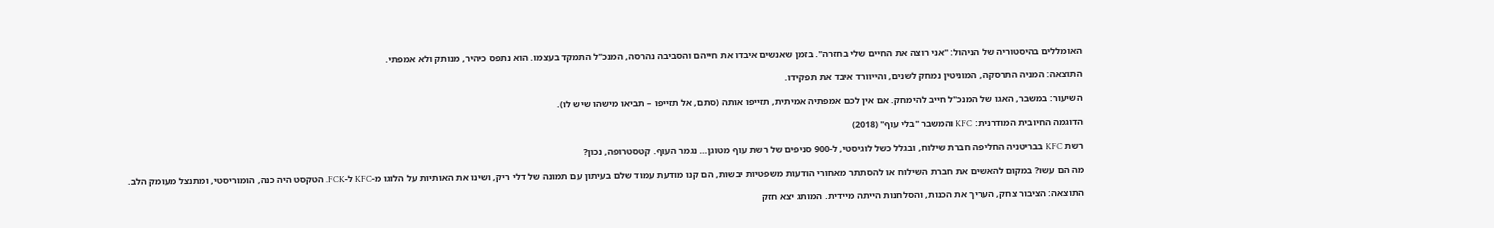האומללים בהיסטוריה של הניהול: "אני רוצה את החיים שלי בחזרה". בזמן שאנשים איבדו את חייהם והסביבה נהרסה, המנכ"ל התמקד בעצמו. הוא נתפס כיהיר, מנותק ולא אמפתי.

התוצאה: המניה התרסקה, המוניטין נמחק לשנים, והייוורד איבד את תפקידו.

השיעור: במשבר, האגו של המנכ"ל חייב להימחק. אם אין לכם אמפתיה אמיתית, תזייפו אותה (סתם, אל תזייפו – תביאו מישהו שיש לו).

הדוגמה החיובית המודרנית: KFC והמשבר "בלי עוף" (2018)

רשת KFC בבריטניה החליפה חברת שילוח, ובגלל כשל לוגיסטי, ל-900 סניפים של רשת עוף מטוגן… נגמר העוף. קטסטרופה, נכון?

מה הם עשו? במקום להאשים את חברת השילוח או להסתתר מאחורי הודעות משפטיות יבשות, הם קנו מודעת עמוד שלם בעיתון עם תמונה של דלי ריק, ושינו את האותיות על הלוגו מ-KFC ל-FCK. הטקסט היה כנה, הומוריסטי, ומתנצל מעומק הלב.

התוצאה: הציבור צחק, העריך את הכנות, והסלחנות הייתה מיידית. המותג יצא חזק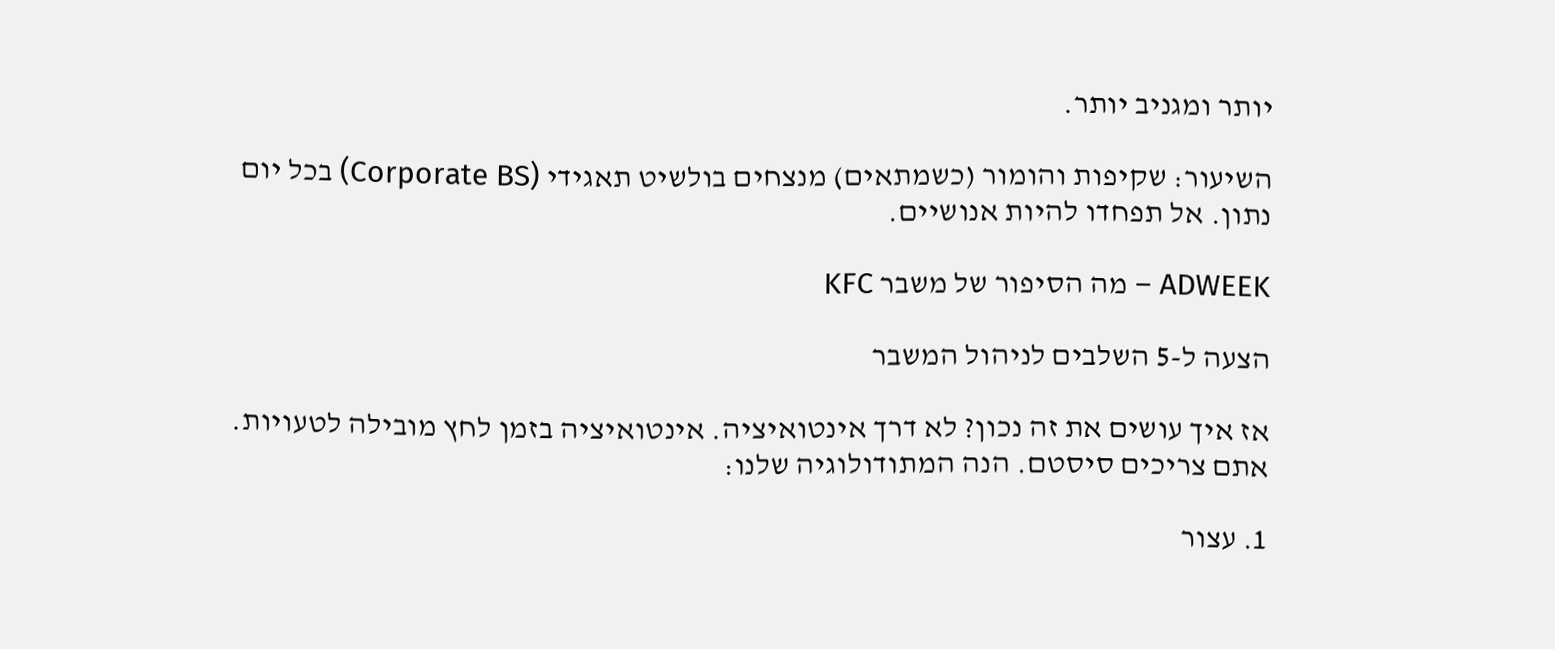יותר ומגניב יותר.

השיעור: שקיפות והומור (כשמתאים) מנצחים בולשיט תאגידי (Corporate BS) בכל יום נתון. אל תפחדו להיות אנושיים.

ADWEEK – מה הסיפור של משבר KFC

הצעה ל-5 השלבים לניהול המשבר

אז איך עושים את זה נכון? לא דרך אינטואיציה. אינטואיציה בזמן לחץ מובילה לטעויות. אתם צריכים סיסטם. הנה המתודולוגיה שלנו:

1. עצור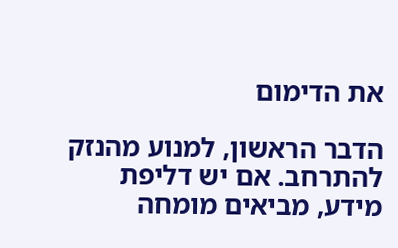את הדימום

הדבר הראשון, למנוע מהנזק להתרחב. אם יש דליפת מידע, מביאים מומחה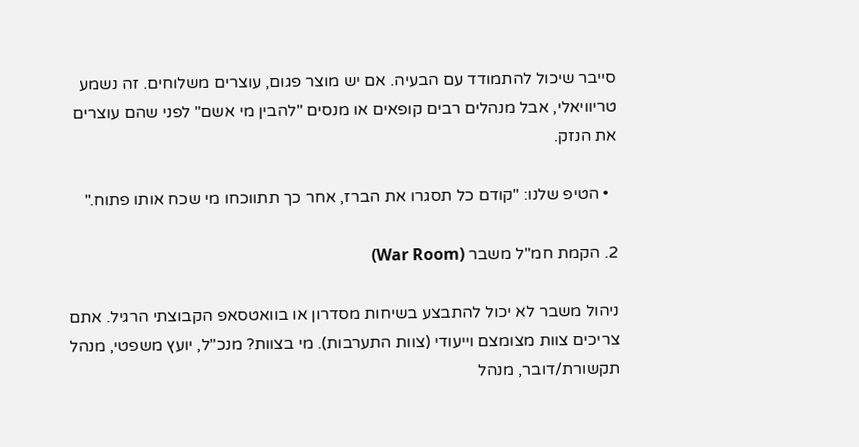סייבר שיכול להתמודד עם הבעיה. אם יש מוצר פגום, עוצרים משלוחים. זה נשמע טריוויאלי, אבל מנהלים רבים קופאים או מנסים "להבין מי אשם" לפני שהם עוצרים את הנזק.

  • הטיפ שלנו: "קודם כל תסגרו את הברז, אחר כך תתווכחו מי שכח אותו פתוח."

2. הקמת חמ"ל משבר (War Room)

ניהול משבר לא יכול להתבצע בשיחות מסדרון או בוואטסאפ הקבוצתי הרגיל. אתם צריכים צוות מצומצם וייעודי (צוות התערבות). מי בצוות? מנכ"ל, יועץ משפטי, מנהל תקשורת/דובר, מנהל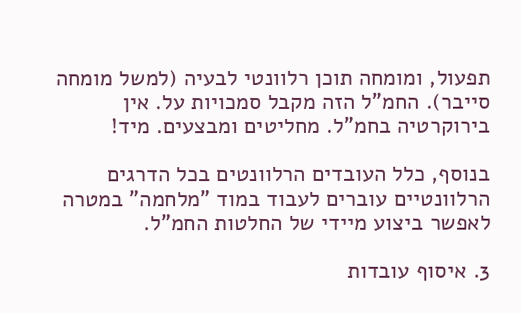תפעול, ומומחה תוכן רלוונטי לבעיה (למשל מומחה סייבר). החמ"ל הזה מקבל סמכויות על. אין בירוקרטיה בחמ"ל. מחליטים ומבצעים. מיד!

בנוסף, כלל העובדים הרלוונטים בכל הדרגים הרלוונטיים עוברים לעבוד במוד "מלחמה" במטרה לאפשר ביצוע מיידי של החלטות החמ"ל.

3. איסוף עובדות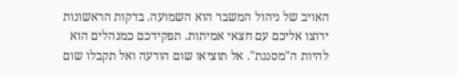האויב של ניהול המשבר הוא השמועה. בדקות הראשונות ירוצו אליכם עם חצאי אמיתות. תפקידכם כמנהלים הוא להיות ה"מסננת". אל תוציאו שום הודעה ואל תקבלו שום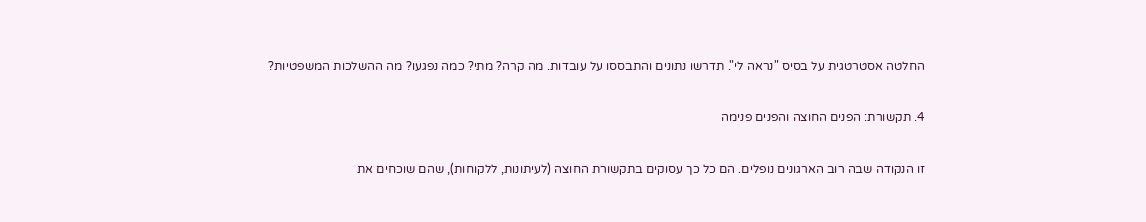החלטה אסטרטגית על בסיס "נראה לי". תדרשו נתונים והתבססו על עובדות. מה קרה? מתי? כמה נפגעו? מה ההשלכות המשפטיות?

4. תקשורת: הפנים החוצה והפנים פנימה

זו הנקודה שבה רוב הארגונים נופלים. הם כל כך עסוקים בתקשורת החוצה (לעיתונות, ללקוחות), שהם שוכחים את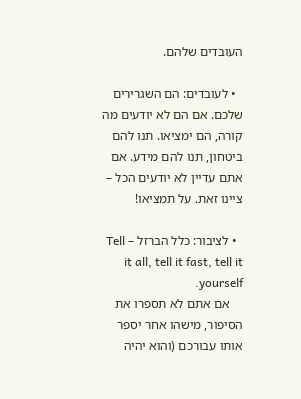העובדים שלהם.

  • לעובדים: הם השגרירים שלכם. אם הם לא יודעים מה קורה, הם ימציאו. תנו להם ביטחון, תנו להם מידע. אם אתם עדיין לא יודעים הכל – ציינו זאת. על תמציאו!

  • לציבור: כלל הברזל – Tell it all, tell it fast, tell it yourself.
    אם אתם לא תספרו את הסיפור, מישהו אחר יספר אותו עבורכם (והוא יהיה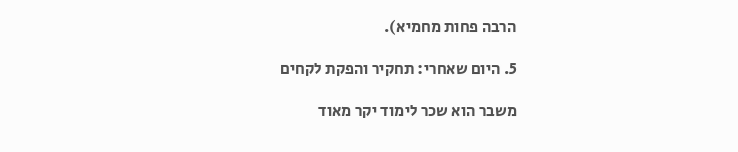הרבה פחות מחמיא).

5. היום שאחרי: תחקיר והפקת לקחים

משבר הוא שכר לימוד יקר מאוד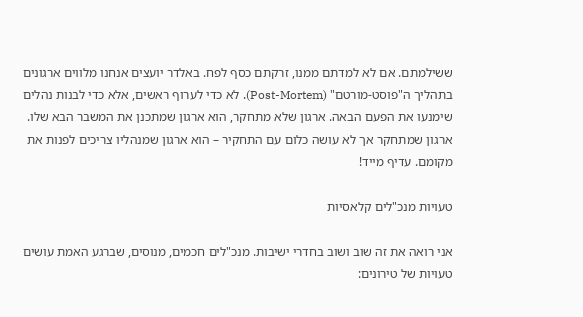ששילמתם. אם לא למדתם ממנו, זרקתם כסף לפח. באלדר יועצים אנחנו מלווים ארגונים בתהליך ה"פוסט-מורטם" (Post-Mortem). לא כדי לערוף ראשים, אלא כדי לבנות נהלים שימנעו את הפעם הבאה. ארגון שלא מתחקר, הוא ארגון שמתכנן את המשבר הבא שלו. ארגון שמתחקר אך לא עושה כלום עם התחקיר – הוא ארגון שמנהליו צריכים לפנות את מקומם. עדיף מייד!

טעויות מנכ"לים קלאסיות

אני רואה את זה שוב ושוב בחדרי ישיבות. מנכ"לים חכמים, מנוסים, שברגע האמת עושים טעויות של טירונים: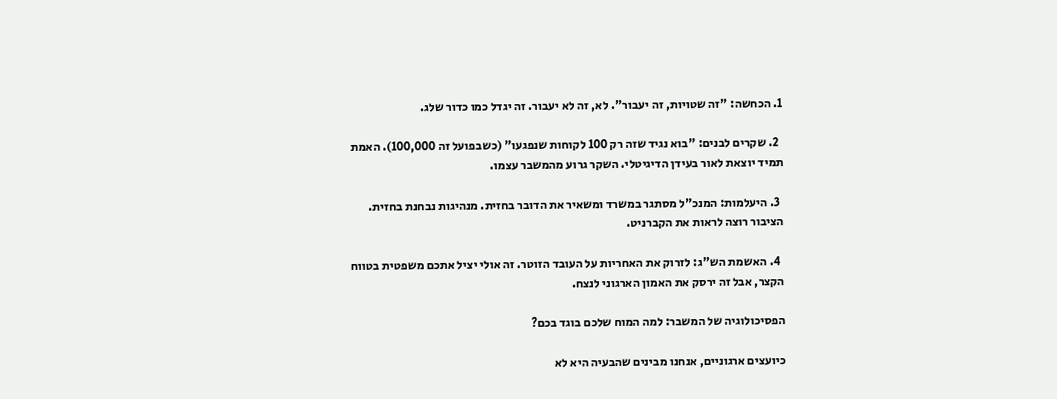1. הכחשה: "זה שטויות, זה יעבור". לא, זה לא יעבור. זה יגדל כמו כדור שלג.

  2. שקרים לבנים: "בוא נגיד שזה רק 100 לקוחות שנפגעו" (כשבפועל זה 100,000). האמת תמיד יוצאת לאור בעידן הדיגיטלי. השקר גרוע מהמשבר עצמו.

  3. היעלמות: המנכ"ל מסתגר במשרד ומשאיר את הדובר בחזית. מנהיגות נבחנת בחזית. הציבור רוצה לראות את הקברניט.

  4. האשמת הש"ג: לזרוק את האחריות על העובד הזוטר. זה אולי יציל אתכם משפטית בטווח הקצר, אבל זה ירסק את האמון הארגוני לנצח.

הפסיכולוגיה של המשבר: למה המוח שלכם בוגד בכם?

כיועצים ארגוניים, אנחנו מבינים שהבעיה היא לא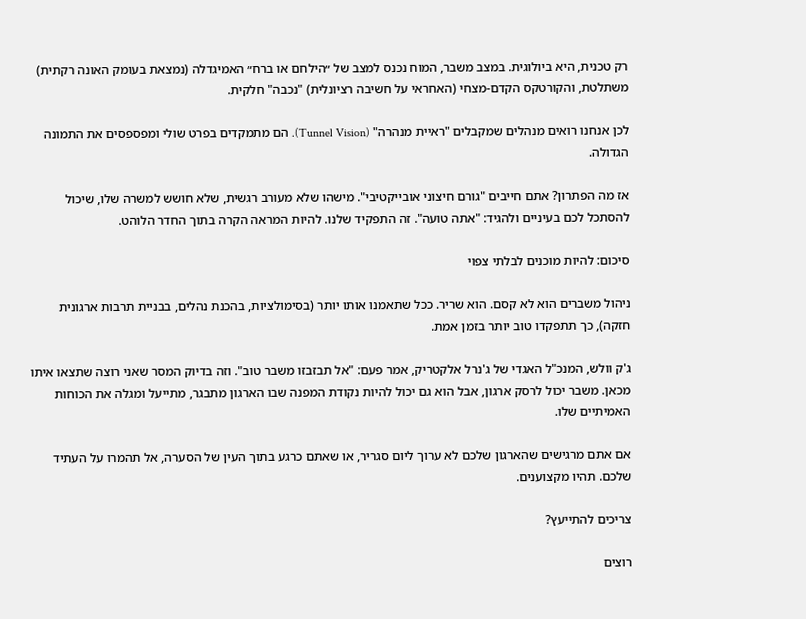רק טכנית, היא ביולוגית. במצב משבר, המוח נכנס למצב של ״הילחם או ברח״ האמיגדלה (נמצאת בעומק האונה רקתית) משתלטת, והקורטקס הקדם-מצחי (האחראי על חשיבה רציונלית) "נכבה" חלקית.

לכן אנחנו רואים מנהלים שמקבלים "ראיית מנהרה" (Tunnel Vision). הם מתמקדים בפרט שולי ומפספסים את התמונה הגדולה.

אז מה הפתרון? אתם חייבים "גורם חיצוני אובייקטיבי". מישהו שלא מעורב רגשית, שלא חושש למשרה שלו, שיכול להסתכל לכם בעיניים ולהגיד: "אתה טועה". זה התפקיד שלנו. להיות המראה הקרה בתוך החדר הלוהט.

סיכום: להיות מוכנים לבלתי צפוי

ניהול משברים הוא לא קסם. הוא שריר. ככל שתאמנו אותו יותר (בסימולציות, בהכנת נהלים, בבניית תרבות ארגונית חזקה), כך תתפקדו טוב יותר בזמן אמת.

ג'ק וולש, המנכ"ל האגדי של ג'נרל אלקטריק, אמר פעם: "אל תבזבזו משבר טוב". וזה בדיוק המסר שאני רוצה שתצאו איתו מכאן. משבר יכול לרסק ארגון, אבל הוא גם יכול להיות נקודת המפנה שבו הארגון מתבגר, מתייעל ומגלה את הכוחות האמיתיים שלו.

אם אתם מרגישים שהארגון שלכם לא ערוך ליום סגריר, או שאתם כרגע בתוך העין של הסערה, אל תהמרו על העתיד שלכם. תהיו מקצוענים.

צריכים להתייעץ?

רוצים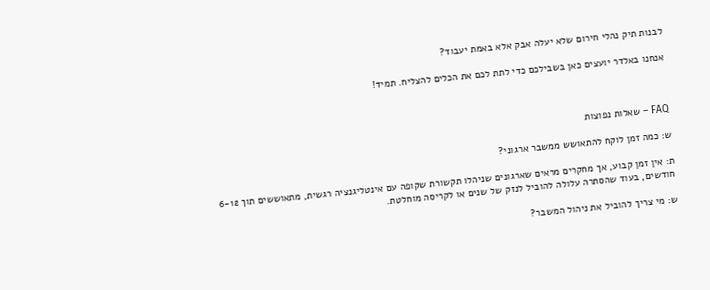לבנות תיק נהלי חירום שלא יעלה אבק אלא באמת יעבוד?

אנחנו באלדר יועצים כאן בשבילכם כדי לתת לכם את הכלים להצליח. תמיד!



FAQ – שאלות נפוצות

ש: כמה זמן לוקח להתאושש ממשבר ארגוני?

ת: אין זמן קבוע, אך מחקרים מראים שארגונים שניהלו תקשורת שקופה עם אינטליגנציה רגשית, מתאוששים תוך 6-12 חודשים, בעוד שהסתרה עלולה להוביל לנזק של שנים או לקריסה מוחלטת.

ש: מי צריך להוביל את ניהול המשבר?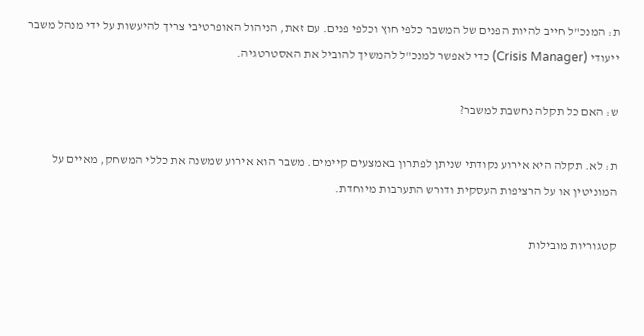ת: המנכ"ל חייב להיות הפנים של המשבר כלפי חוץ וכלפי פנים. עם זאת, הניהול האופרטיבי צריך להיעשות על ידי מנהל משבר ייעודי (Crisis Manager) כדי לאפשר למנכ"ל להמשיך להוביל את האסטרטגיה.

ש: האם כל תקלה נחשבת למשבר?

ת: לא. תקלה היא אירוע נקודתי שניתן לפתרון באמצעים קיימים. משבר הוא אירוע שמשנה את כללי המשחק, מאיים על המוניטין או על הרציפות העסקית ודורש התערבות מיוחדת.

קטגוריות מובילות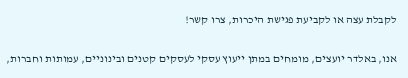לקבלת עצה או לקביעת פגישת היכרות, צרו קשר!

אנו, באלדר יועצים, מומחים במתן ייעוץ עסקי לעסקים קטנים ובינוניים, עמותות וחברות,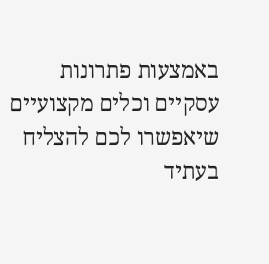באמצעות פתרונות עסקיים וכלים מקצועיים שיאפשרו לכם להצליח בעתיד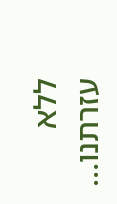ללא עזרתנו…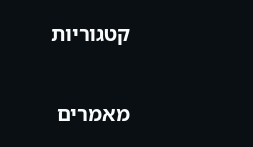קטגוריות

מאמרים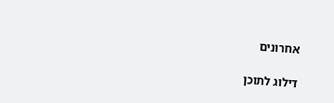אחרונים

דילוג לתוכן